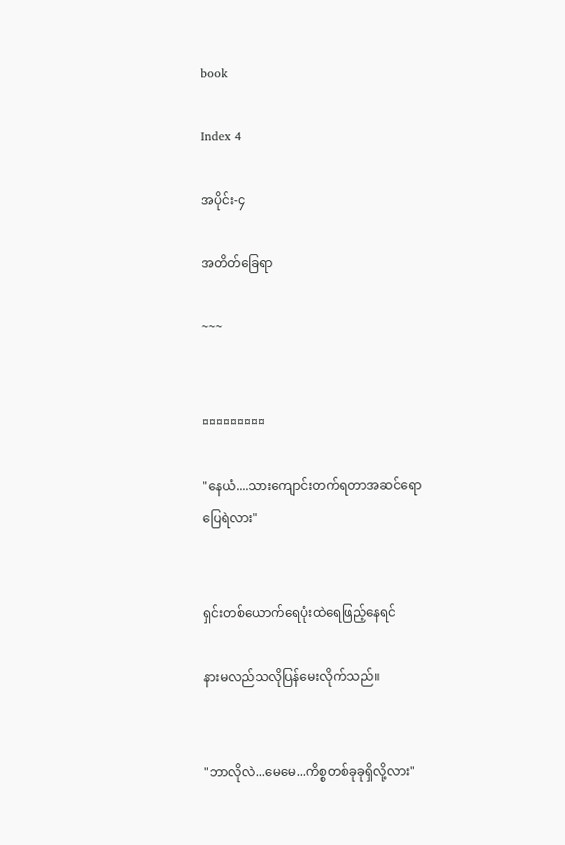book

Index 4

အပိုင်း-၄

အတိတ်ခြေရာ

~~~


¤¤¤¤¤¤¤¤¤

"နေယံ....သားကျောင်းတက်ရတာအဆင်ရောပြေရဲလား"


ရှင်းတစ်ယောက်ရေပုံးထဲရေဖြည့်နေရင်

နားမလည်သလိုပြန်မေးလိုက်သည်။


"ဘာလိုလဲ...မေမေ...ကိစ္စတစ်ခုခုရှိလို့လား"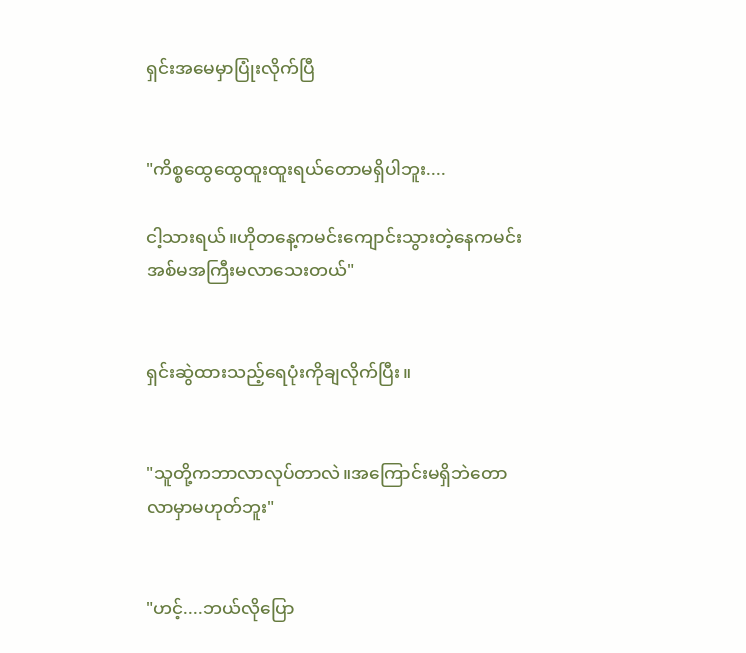ရှင်းအမေမှာပြုံးလိုက်ပြီ


"ကိစ္စထွေထွေထူးထူးရယ်တောမရှိပါဘူး....

ငါ့သားရယ်။ဟိုတနေ့ကမင်းကျောင်းသွားတဲ့နေကမင်းအစ်မအကြီးမလာသေးတယ်"


ရှင်းဆွဲထားသည့်ရေပုံးကိုချလိုက်ပြီး။


"သူတို့ကဘာလာလုပ်တာလဲ။အကြောင်းမရှိဘဲတောလာမှာမဟုတ်ဘူး"


"ဟင့်....ဘယ်လိုပြော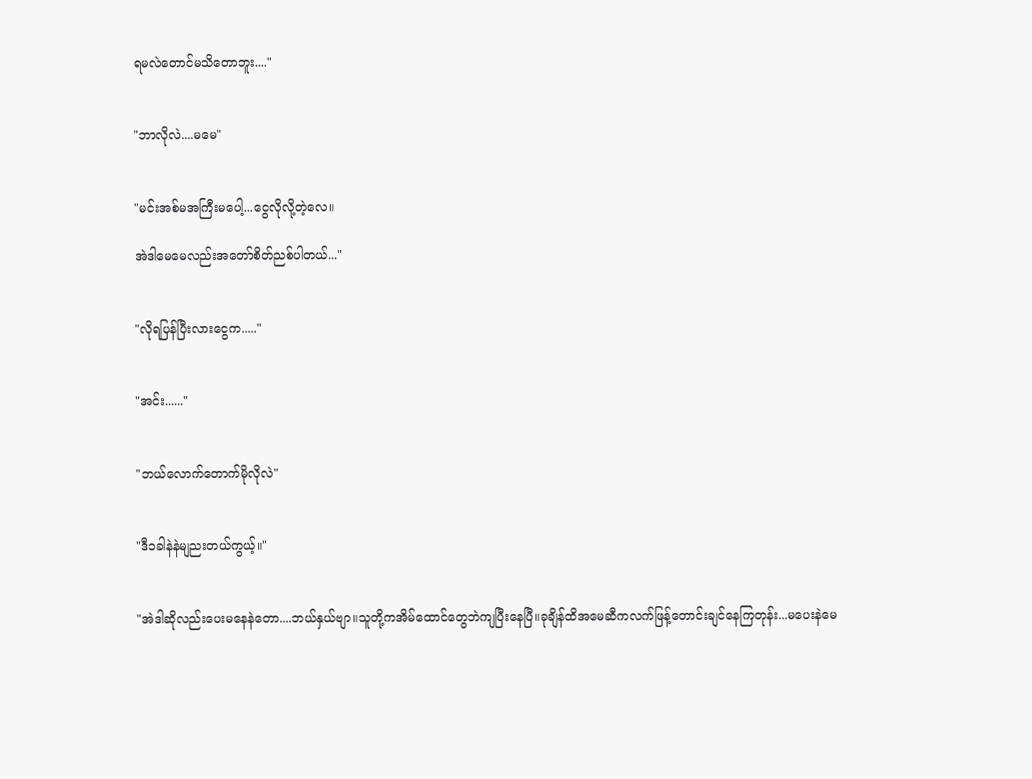ရမလဲတောင်မသိတောဘူး...."


"ဘာလိုလဲ....မမေ"


"မင်းအစ်မအကြီးမပေါ့...ငွေလိုလို့တဲ့လေ။

အဲဒါမေမေလည်းအတော်စိတ်ညစ်ပါတယ်..."


"လိုရပြန်ပြီးလားငွေက....."


"အင်း......"


"ဘယ်လောက်တောက်မိုလိုလဲ"


"ဒီ၁ခါနဲနဲမျညးတယ်ကွယ့်။"


"အဲဒါဆိုလည်းပေးမနေနဲတော....ဘယ်နှယ်ဗျာ။သူတို့ကအိမ်ထောင်တွေဘဲကျပြီးနေပြီ။ခုချိန်ထိအမေဆီကလက်ဖြန့်တောင်းချင်နေကြတုန်း...မပေးနဲမေ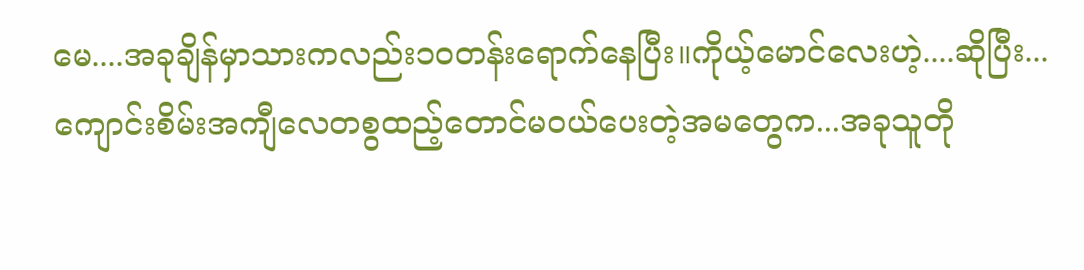မေ....အခုချိန်မှာသားကလည်း၁၀တန်းရောက်နေပြီး။ကိုယ့်မောင်လေးဟဲ့....ဆိုပြီး...ကျောင်းစိမ်းအကျီလေတစွထည့်တောင်မ၀ယ်ပေးတဲ့အမတွေက...အခုသူတို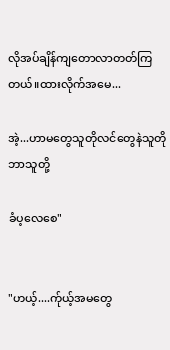လိုအပ်ချိန်ကျတောလာတတ်ကြတယ်။ထားလိုက်အမေ...

အဲ့...ဟာမတွေသူတိုလင်တွေနဲသူတိုဘာသူတို့

ခံပ့လေစေ"


"ဟယ့်....က်ုယ့်အမတွေ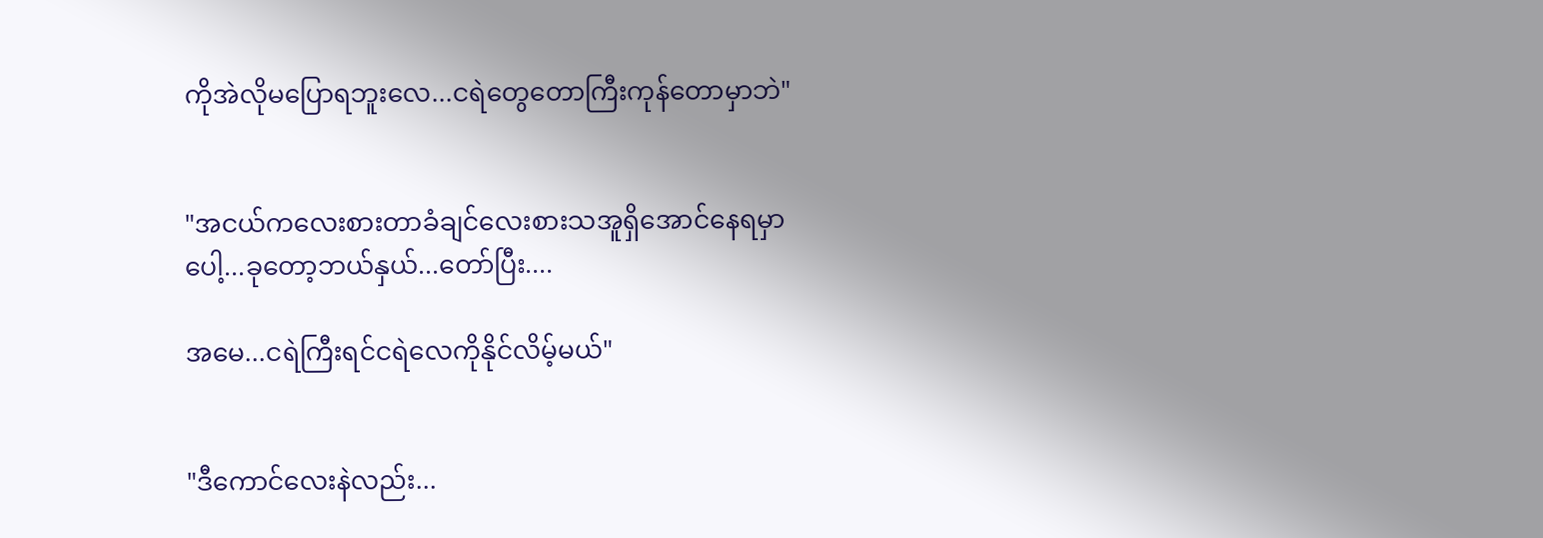ကိုအဲလိုမပြောရဘူးလေ...ငရဲတွေတောကြီးကုန်တောမှာဘဲ"


"အငယ်ကလေးစားတာခံချင်လေးစားသအူရှိအောင်နေရမှာပေါ့...ခုတော့ဘယ်နှယ်...တော်ပြီး....

အမေ...ငရဲကြီးရင်ငရဲလေကိုနိုင်လိမ့်မယ်"


"ဒီကောင်လေးနဲလည်း...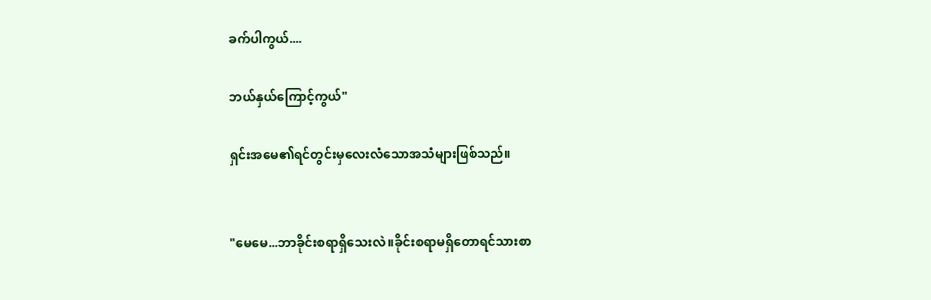ခက်ပါကွယ်....

ဘယ်နှယ်ကြောင့်ကွယ်"

ရှင်းအမေ၏ရင်တွင်းမှလေးလံသောအသံများဖြစ်သည်။


"မေမေ...ဘာခိုင်းစရာရှိသေးလဲ။ခိုင်းစရာမရှိတောရင်သားစာ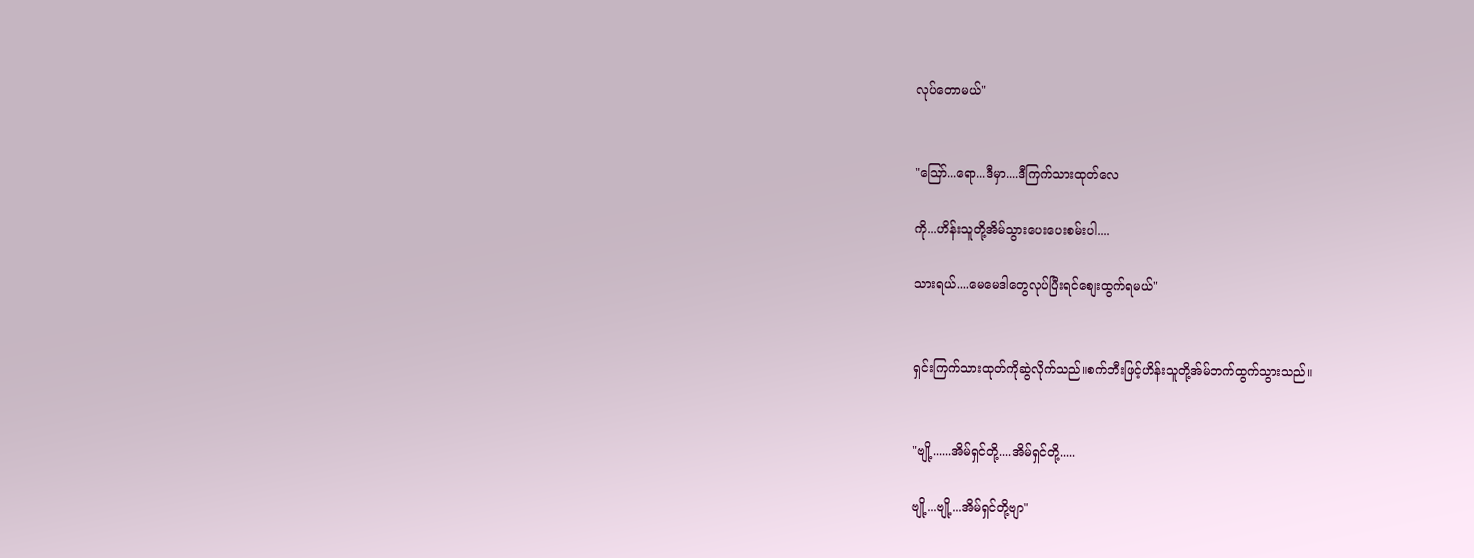လုပ်တောမယ်"


"ဪ...ရော...ဒီမှာ....ဒီကြက်သားထုတ်လေ

ကို...ဟိန်းသူတို့အိမ်သွားပေးပေးစမ်းပါ....

သားရယ်....မေမေဒါတွေလုပ်ပြီးရင်စျေးထွက်ရမယ်"


ရှင်းကြက်သားထုတ်ကိုဆွဲလိုက်သည်။စက်ဘီးဖြင့်ဟိန်းသူတို့အ်မ်ဘက်ထွက်သွားသည်။


"ဗျို့......အိမ်ရှင်တို့....အိမ်ရှင်တို့.....

ဗျို့...ဗျို့...အိမ်ရှင်တို့ဗျာ"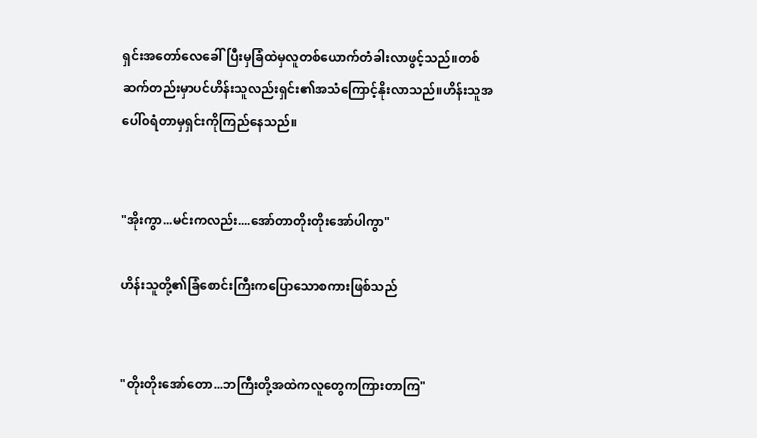ရှင်းအတော်လေခေါ်ပြီးမှခြံထဲမှလူတစ်ယောက်တံခါးလာဖွင့်သည်။တစ်ဆက်တည်းမှာပင်ဟိန်းသူလည်းရှင်း၏အသံကြောင့်နိုးလာသည်။ဟိန်းသူအပေါ်၀ရံတာမှရှင်းကိုကြည်နေသည်။


"အိုးကွာ...မင်းကလည်း....အော်တာတိုးတိုးအော်ပါကွာ"

ဟိန်းသူတို့၏ခြံစောင်းကြီးကပြောသောစကားဖြစ်သည်


"တိုးတိုးအော်တော...ဘကြီးတို့အထဲကလူတွေကကြားတာကြ"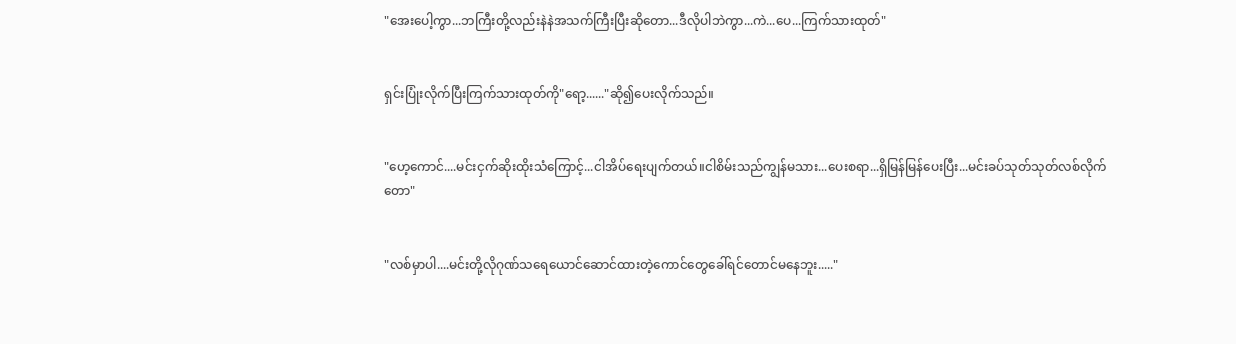"အေးပေါ့ကွာ...ဘကြီးတို့လည်းနဲနဲအသက်ကြီးပြီးဆိုတော...ဒီလိုပါဘဲကွာ...ကဲ...ပေ...ကြက်သားထုတ်"


ရှင်းပြုံးလိုက်ပြီးကြက်သားထုတ်ကို"ရော့......"ဆို၍ပေးလိုက်သည်။


"ဟေ့ကောင်....မင်းငှက်ဆိုးထိုးသံကြောင့်...ငါအိပ်ရေးပျက်တယ်။ငါစိမ်းသည်ကျွန်မသား...ပေးစရာ...ရှိမြန်မြန်ပေးပြီး...မင်းခပ်သုတ်သုတ်လစ်လိုက်တော"


"လစ်မှာပါ....မင်းတို့လိုဂုဏ်သရေယောင်ဆောင်ထားတဲ့ကောင်တွေခေါ်ရင်တောင်မနေဘူး....."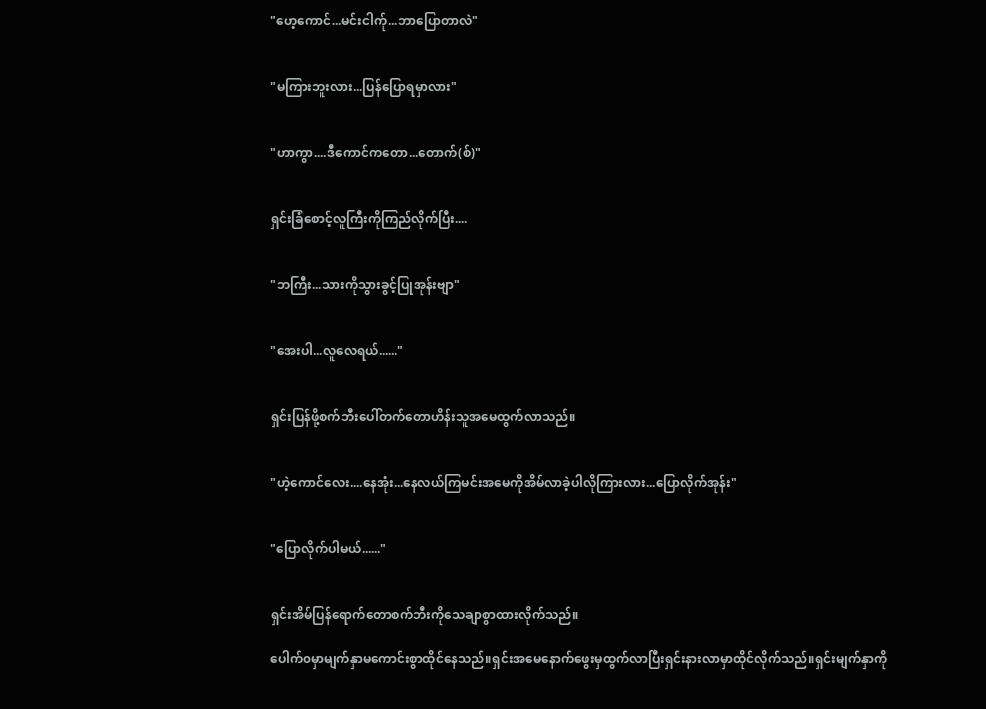"ဟေ့ကောင်...မင်းငါက်ု...ဘာပြောတာလဲ"


"မကြားဘူးလား...ပြန်ပြောရမှာလား"


"ဟာကွာ....ဒီကောင်ကတော...တောက်(စ်)"


ရှင်းခြံစောင့်လူကြီးကိုကြည်လိုက်ပြီး....


"ဘကြီး...သားကိုသွားခွင့်ပြုအုန်းဗျာ"


"အေးပါ...လူလေရယ်......"


ရှင်းပြန်ဖို့စက်ဘီးပေါ်တက်တောဟိန်းသူအမေထွက်လာသည်။


"ဟဲ့ကောင်လေး....နေအုံး...နေလယ်ကြမင်းအမေကိုအိမ်လာခဲ့ပါလိုကြားလား...ပြောလိုက်အုန်း"


"ပြောလိုက်ပါမယ်......"


ရှင်းအိမ်ပြန်ရောက်တောစက်ဘီးကိုသေချာစွာထားလိုက်သည်။

ပေါက်၀မှာမျက်နှာမကောင်းစွာထိုင်နေသည်။ရှင်းအမေနောက်ဖွေးမှထွက်လာပြီးရှင်းနားလာမှာထိုင်လိုက်သည်။ရှင်းမျက်နှာကို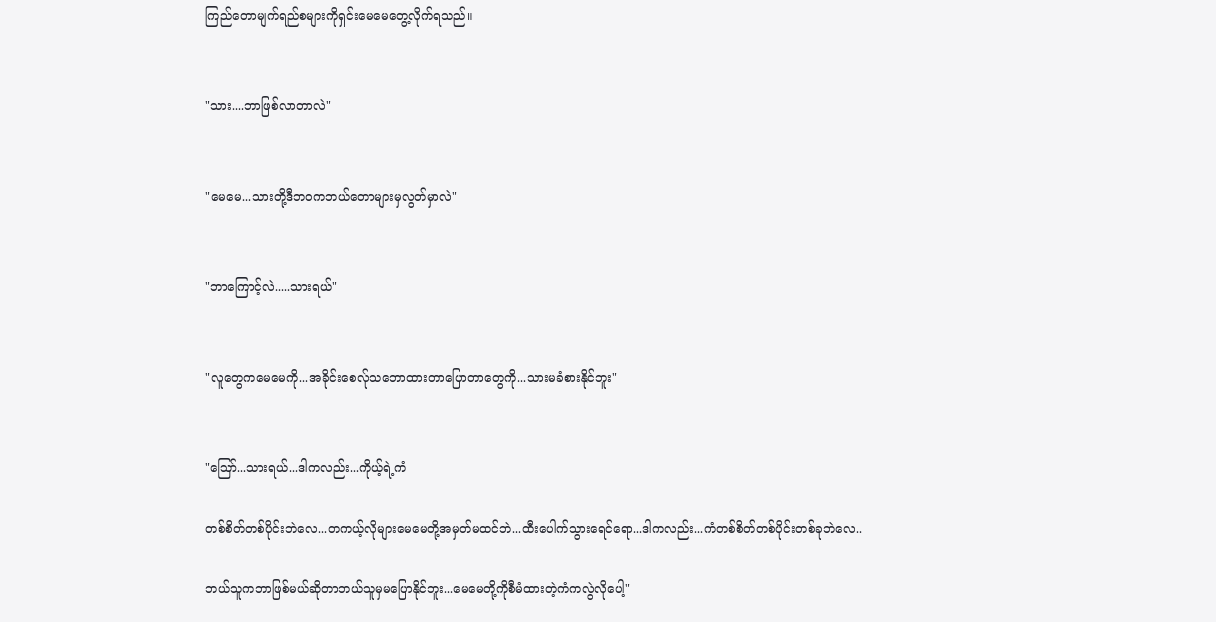ကြည်တောမျက်ရည်စများကိုရှင်းမေမေတွေ့လိုက်ရသည်။


"သား....ဘာဖြစ်လာတာလဲ"


"မေမေ...သားတို့ဒီဘ၀ကဘယ်တောများမှလွတ်မှာလဲ"


"ဘာကြောင့်လဲ.....သားရယ်"


"လူတွေကမေမေကို...အခိုင်းစေလ်ုသဘောထားတာပြောတာတွေကို...သားမခံစားနိုင်ဘူး"


"ဪ...သားရယ်...ဒါကလည်း...ကိုယ့်ရဲ့ကံ

တစ်စိတ်တစ်ပိုင်းဘဲလေ...တကယ့်လိုများမေမေတို့အမှတ်မထင်ဘဲ...ထီးပေါက်သွားရေင်ရော...ဒါကလည်း...ကံတစ်စိတ်တစ်ပိုင်းတစ်ခုဘဲလေ..

ဘယ်သူကဘာဖြစ်မယ်ဆိုတာဘယ်သူမှမပြောနိုင်ဘူး...မေမေတို့ကိုစီမံထားတဲ့ကံကလွဲလိုပေါ့"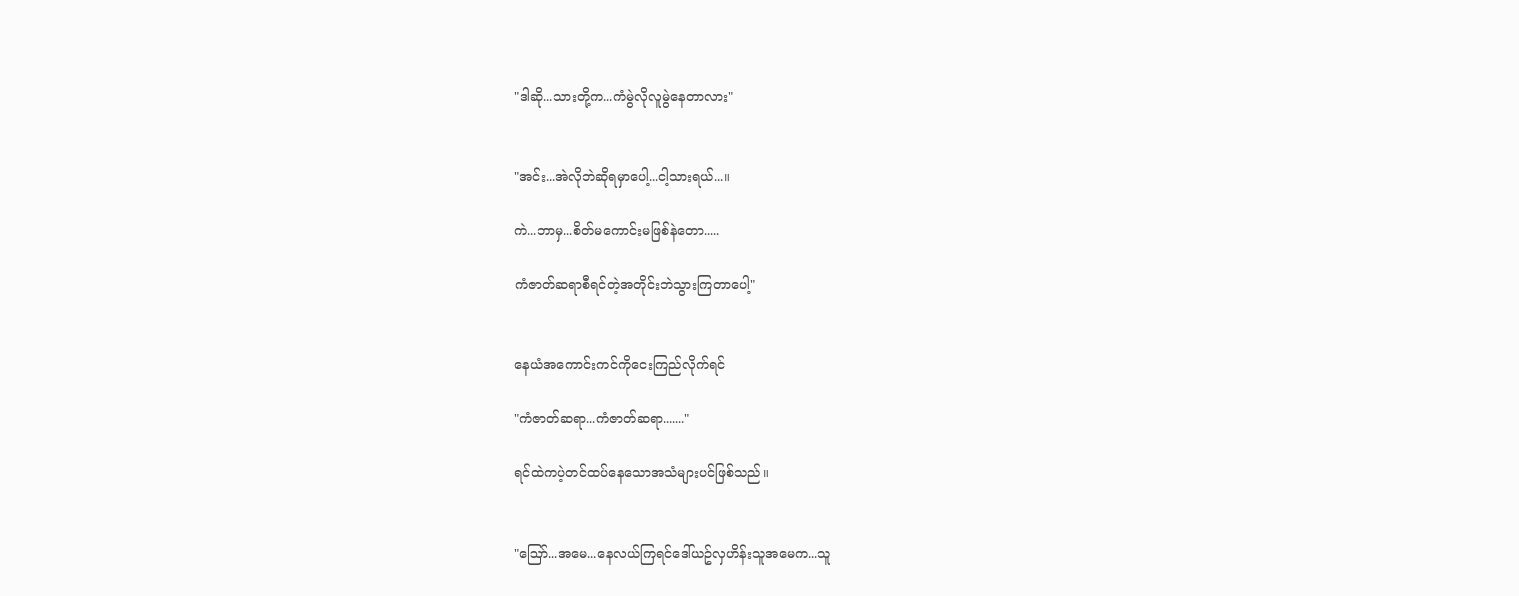"ဒါဆို...သားတို့က...ကံမွဲလိုလူမွဲနေတာလား"


"အင်း...အဲလိုဘဲဆိုရမှာပေါ့...ငါ့သားရယ်...။

ကဲ...ဘာမှ...စိတ်မကောင်းမဖြစ်နဲတော.....

ကံဇာတ်ဆရာစီရင်တဲ့အတိုင်းဘဲသွားကြတာပေါ့"


နေယံအကောင်းကင်ကိုငေးကြည်လိုက်ရင်

"ကံဇာတ်ဆရာ...ကံဇာတ်ဆရာ......."

ရင်ထဲကပဲ့တင်ထပ်နေသောအသံများပင်ဖြစ်သည်။


"ဪ...အမေ...နေလယ်ကြရင်ဒေါ်ယဥ်လှဟိန်းသူအမေက...သူ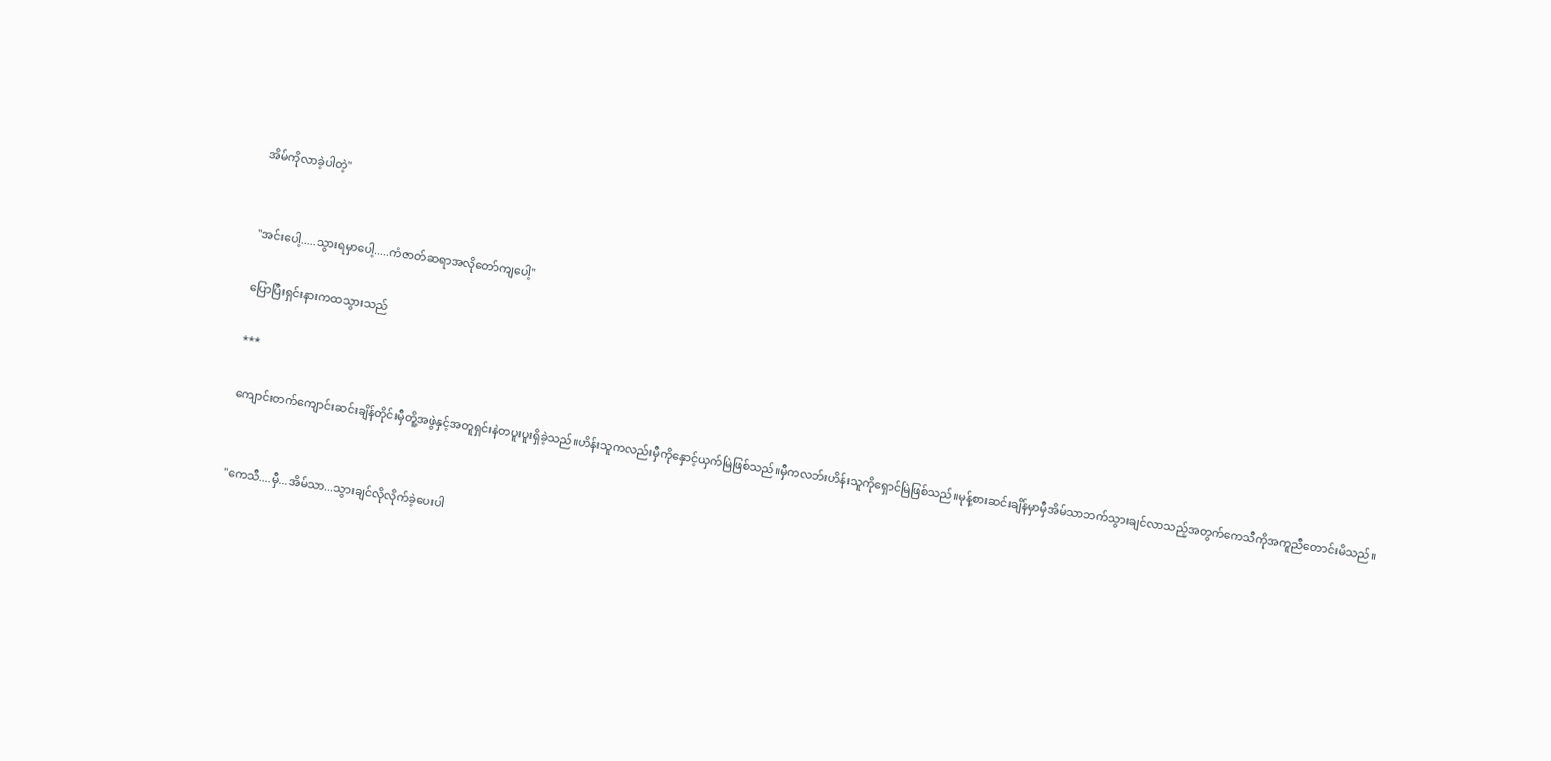အိမ်ကိုလာခဲ့ပါတဲ့"


"အင်းပေါ့.....သွားရမှာပေါ့.....ကံဇာတ်ဆရာအလိုတော်ကျပေါ့"

ပြောပြီးရှင်းနားကထသွားသည်

***

ကျောင်းတက်ကျောင်းဆင်းချိန်တိုင်းမှီတိူ့အဖွဲနှင့်အတူရှင်းနဲတပူးပူးရှိခဲ့သည်။ဟိန်းသူကလည်းမှီကိုနှောင့်ယှက်မြဲဖြစ်သည်။မှီကလဘ်းဟိန်းသူကိုရှောင်မြဲဖြစ်သည်။မုန့်စားဆင်းချိန်မှာမှီအိမ်သာဘက်သွားချင်လာသည့်အတွက်ကေသီကိုအကူညီတောင်းမိသည်။


"ကေသီ....မှီ...အိမ်သာ...သွားချင်လိုလိုက်ခဲ့ပေးပါ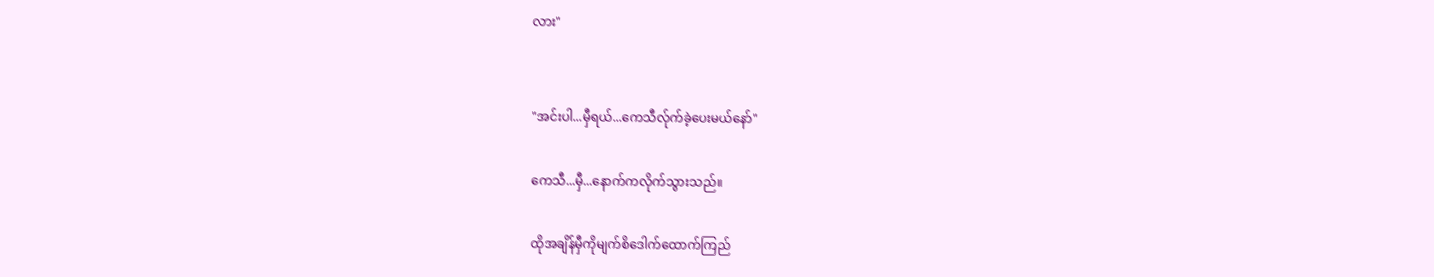လား"


"အင်းပါ...မှီရယ်...ကေသီလ်ုက်ခဲ့ပေးမယ်နော်"

ကေသီ...မှီ...နောက်ကလိုက်သွားသည်။

ထိုအချိန်မှီကိုမျက်စိဒေါက်ထောက်ကြည်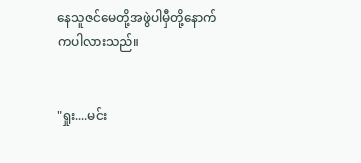နေသူဇင်မေတို့အဖွဲပါမှီတို့နောက်ကပါလားသည်။


"ရှုး....မင်း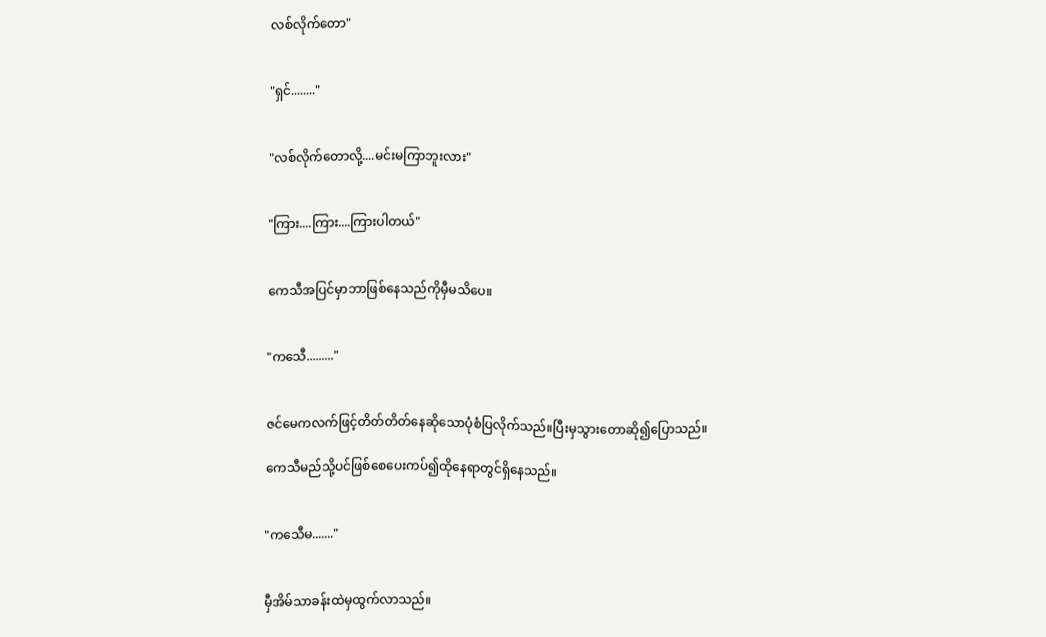လစ်လိုက်တော"


"ရှင်........"


"လစ်လိုက်တောလို့....မင်းမကြာဘူးလား"


"ကြား....ကြား....ကြားပါတယ်"


ကေသီအပြင်မှာဘာဖြစ်နေသည်ကိုမှီမသိပေ။


"ကသေီ........."


ဇင်မေကလက်ဖြင့်တိတ်တိတ်နေဆိုသောပုံစံပြလိုက်သည်။ပြီးမှသွားတောဆို၍ပြောသည်။

ကေသီမည်သို့ပင်ဖြစ်စေပေးကပ်၍ထိုနေရာတွင်ရှိနေသည်။


"ကသေီမ......."


မှီအိမ်သာခန်းထဲမှထွက်လာသည်။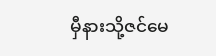မှီနားသို့ဇင်မေ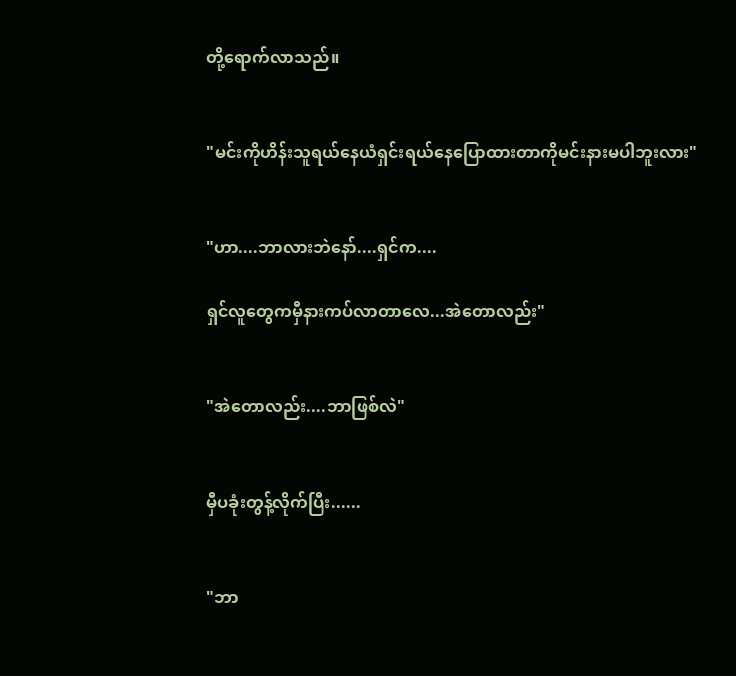တို့ရောက်လာသည်။


"မင်းကိုဟိန်းသူရယ်နေယံရှင်းရယ်နေပြောထားတာကိုမင်းနားမပါဘူးလား"


"ဟာ....ဘာလားဘဲနော်....ရှင်က....

ရှင်လူတွေကမှီနားကပ်လာတာလေ...အဲတောလည်း"


"အဲတောလည်း....ဘာဖြစ်လဲ"


မှီပခုံးတွန့်လိုက်ပြီး......


"ဘာ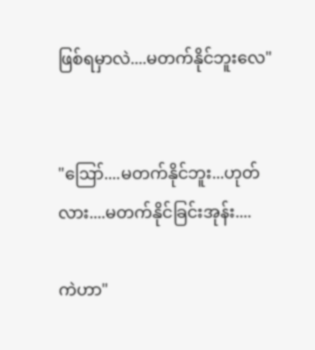ဖြစ်ရမှာလဲ....မတက်နိုင်ဘူးလေ"


"ဪ....မတက်နိုင်ဘူး...ဟုတ်လား....မတက်နိုင်ခြင်းအုန်း....

ကဲဟာ"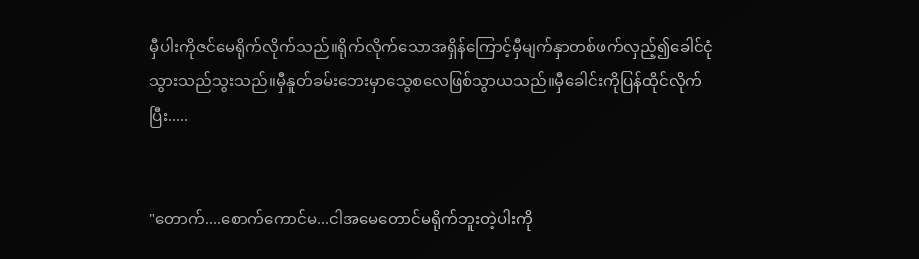မှီပါးကိုဇင်မေရိုက်လိုက်သည်။ရိုက်လိုက်သောအရှိန်ကြောင့်မှီမျက်နှာတစ်ဖက်လှည့်၍ခေါင်ငုံသွားသည်သွးသည်။မှီနူတ်ခမ်းဘေးမှာသွေစလေဖြစ်သွာယသည်။မှီခေါင်းကိုပြန်ထိုင်လိုက်ပြီး.....


"တောက်....စောက်ကောင်မ...ငါအမေတောင်မရိုက်ဘူးတဲ့ပါးကို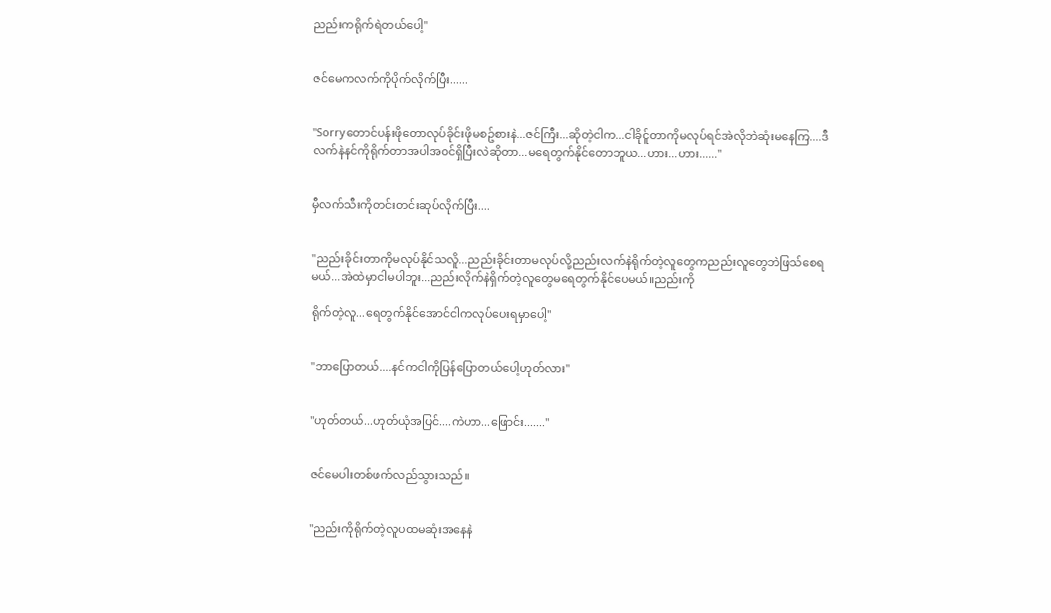ညည်းကရိုက်ရဲတယ်ပေါ့"


ဇင်မေကလက်ကိုပိုက်လိုက်ပြီး......


"Sorryတောင်ပန်းဖိုတောလုပ်ခိုင်းဖိုမစဥ်စားနဲ...ဇင်ကြီး...ဆိုတဲ့ငါက...ငါခိုင်ူတာကိုမလုပ်ရင်အဲလိုဘဲဆုံးမနေကြ....ဒီလက်နဲနင်ကိုရိုက်တာအပါအ၀င်ရှိပြီးလဲဆိုတာ...မရေတွက်နိုင်တောဘူယ...ဟား...ဟား......"


မှီလက်သီးကိုတင်းတင်းဆုပ်လိုက်ပြီး....


"ညည်းခိုင်းတာကိုမလုပ်နိုင်သလိူ...ညည်းခိုင်းတာမလုပ်လို့ညည်းလက်နဲရိုက်တဲ့လူတွေကညည်းလူတွေဘဲဖြသ်စေရမယ်...အဲထဲမှာငါမပါဘူး...ညည်းလိုက်နဲရှိက်တဲ့လူတွေမရေတွက်နိုင်ပေမယ်။ညည်းကို

ရိုက်တဲ့လူ...ရေတွက်နိုင်အောင်ငါကလုပ်ပေးရမှာပေါ့"


"ဘာပြောတယ်....နင်ကငါကိုပြန်ပြောတယ်ပေါ့ဟုတ်လား"


"ဟုတ်တယ်...ဟုတ်ယုံအပြင်....ကဲဟာ...ဖြောင်း......."


ဇင်မေပါးတစ်ဖက်လည်သွားသည်။


"ညည်းကိုရိုက်တဲ့လူပထမဆုံးအနေနဲ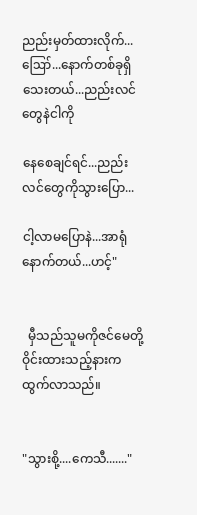ညည်းမှတ်ထားလိုက်...ဪ...နောက်တစ်ခုရှိသေးတယ်...ညည်းလင်တွေနဲငါကို

နေစေချင်ရင်...ညည်းလင်တွေကိုသွားပြော...

ငါ့လာမပြောနဲ...အာရုံနောက်တယ်...ဟင့်"


  မှီသည်သူမကိုဇင်မေတို့ဝိုင်းထားသည့်နားကထွက်လာသည်။


"သွားစို့....ကေသီ......."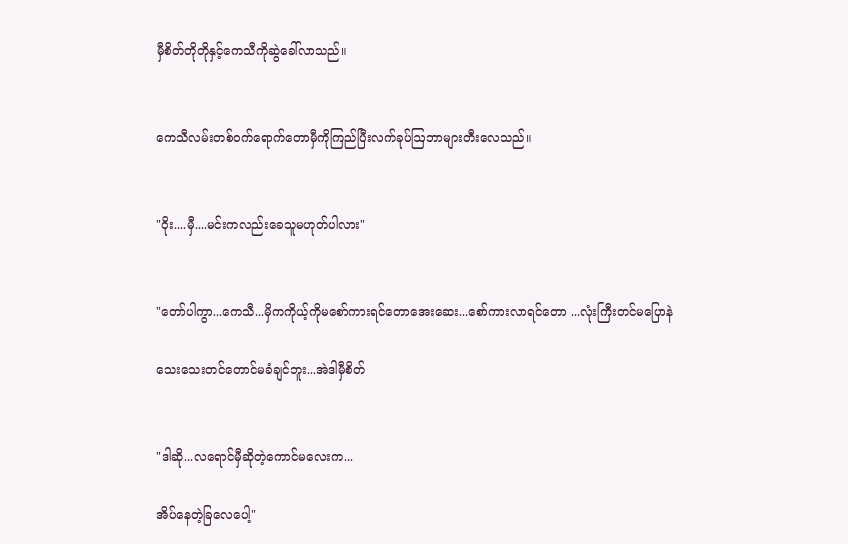မှီစိတ်တိုတိုနှင့်ကေသီကိုဆွဲခေါ်လာသည်။


ကေသီလမ်းတစ်၀က်ရောက်တောမှီကိုကြည်ပြီးလက်ခုပ်ဩဘာများတီးလေသည်။


"ဝိုး....မှီ....မင်းကလည်းခေသူမဟုတ်ပါလား"


"တော်ပါကွာ...ကေသီ...မှိကကိုယ့်ကိုမစော်ကားရင်တောအေးဆေး...စော်ကားလာရင်တော ...လုံးကြီးတင်မပြောနဲ

သေးသေးတင်တောင်မခံချင်ဘူး...အဲဒါမှီစိတ်


"ဒါဆို...လရောင်မှီဆိုတဲ့ကောင်မလေးက...

အိပ်နေတဲ့ခြလေပေါ့"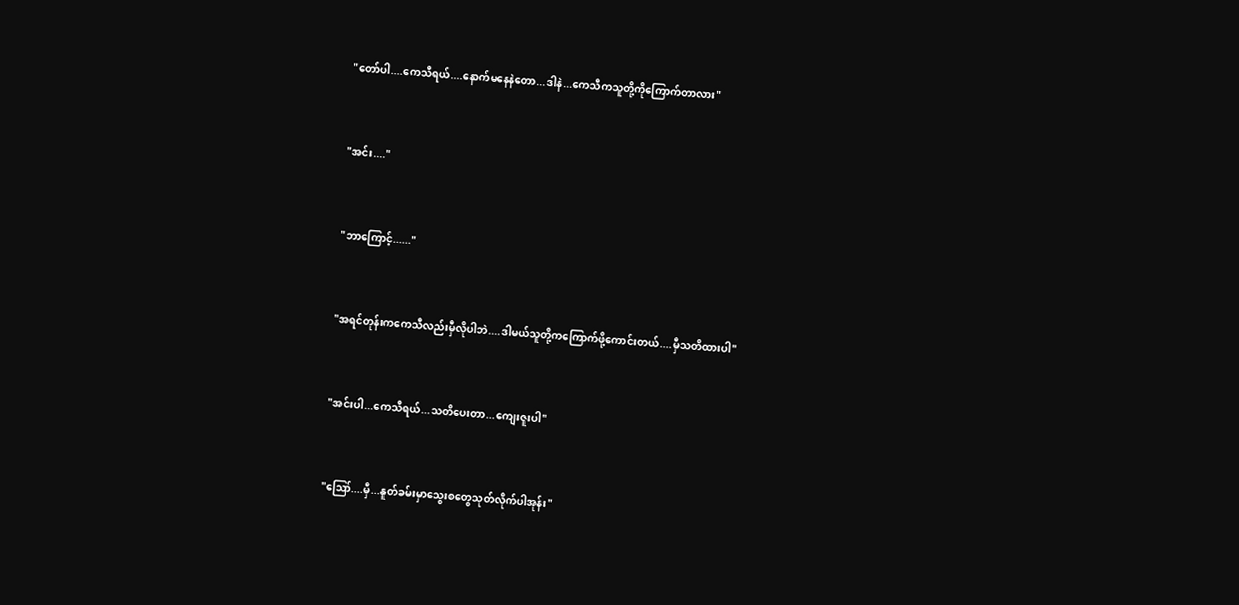"တော်ပါ....ကေသီရယ်....နောက်မနေနဲတော...ဒါနဲ...ကေသီကသူတို့ကိုကြောက်တာလား"


"အင်း...."


"ဘာကြောင့်......"


"အရင်တုန်းကကေသီလည်းမှီလိုပါဘဲ....ဒါမယ်သူတို့ကကြောက်ဖို့ကောင်းတယ်....မှီသတိထားပါ"


"အင်းပါ...ကေသီရယ်...သတိပေးတာ...ကျေးဇူးပါ"


"ဪ....မှီ...နူတ်ခမ်းမှာသွေးစတွေသုတ်လိုက်ပါအုန်း"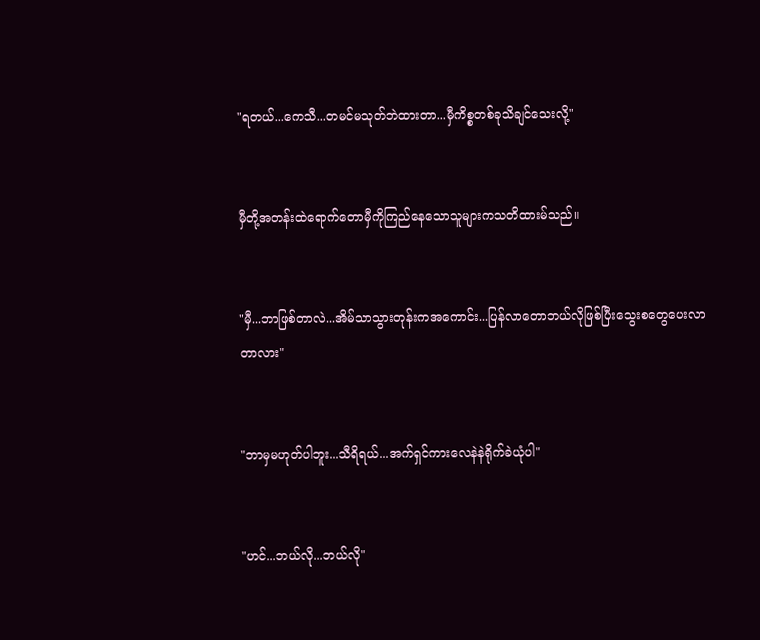"ရတယ်...ကေသီ...တမင်မသုတ်ဘဲထားတာ...မှီကိစ္စတစ်ခုသိချင်သေးလို့"


မှီတို့အတန်းထဲရောက်တောမှီကိုကြည်နေသောသူများကသတိထားမ်သည်။


"မှီ...ဘာဖြစ်တာလဲ...အိမ်သာသွားတုန်းကအကောင်း...ပြန်လာတောဘယ်လိုဖြစ်ပြီးသွေးစတွေပေးလာတာလား"


"ဘာမှမဟုတ်ပါဘူး...သီရိရယ်...အက်ရှင်ကားလေနဲနဲရိုက်ခဲယုံပါ"


"ဟင်...ဘယ်လို...ဘယ်လို"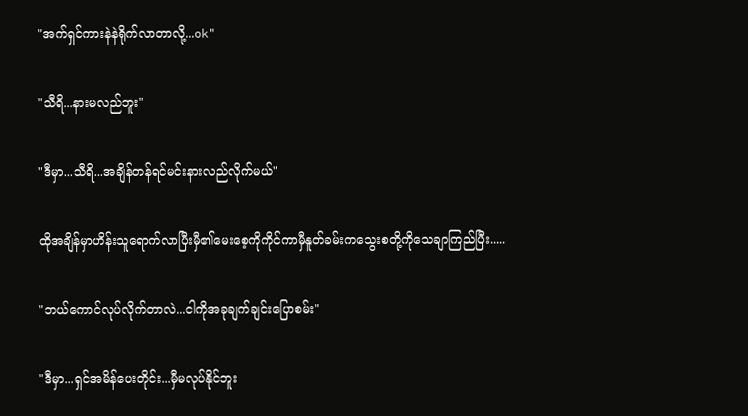"အက်ရှင်ကားနဲနဲရိုက်လာတာလို့...ok"


"သီရိ...နားမလည်ဘူး"


"ဒီမှာ...သီရိ...အချိန်တန်ရင်မင်းနားလည်လိုက်မယ်"


ထိုအချိန်မှာဟိန်းသူရောက်လာပြီးမှီ၏မေးစေ့ကိုကိုင်ကာမှီနူတ်ခမ်းကသွေးစတို့ကိုသေချာကြည်ပြီး.....


"ဘယ်ကောင်လုပ်လိုက်တာလဲ...ငါကိုအခုချက်ချင်းပြောစမ်း"


"ဒီမှာ...ရှင်အမိန်ပေးတိုင်း...မှီမလုပ်နိုင်ဘူး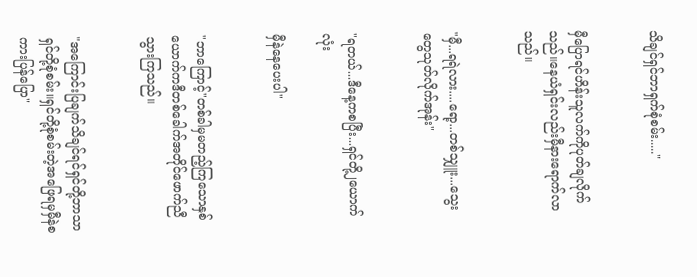သိချင်ရှင်ဘာရှက်စုံစမ်း....."


မှီပြောရင်ဟိန်းသူလက်ကိုပုတ်ချလိုက်သည်။နေယံရှင်းလည်းမှီနားရောက်လာသည်။


"မှီ...ရရဲလား....ရော့...တစ်သျှူး...သွေးတွေသုတ်လိုက်အုန်း"


"ရတယ်...ဒီနေ့ကစပြီး...ရှင်တို့၂ယောက်လုံး

မှီနဲနေပေးပါ"


"ဘာကြောင့်"တစ်ခါမှမတည့်ကြသောနှစ်ယောက်ကဒီတစ်ခေါက်အတိုင်ဖောက်ညီသွားကြသည်။


"အကြောင်းပြချက်သိချင်ရင်ရှင်တို့ဘာသာရှင်တို့စုံစမ်း။ရှင်တို့စုံစမ်းတဲ့အဖြေရမှမှီနဲစကားပြန်ပြော"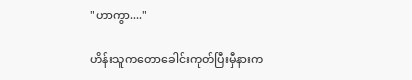"ဟာကွာ...."

ဟိန်းသူကတောခေါင်းကုတ်ပြီးမှီနားက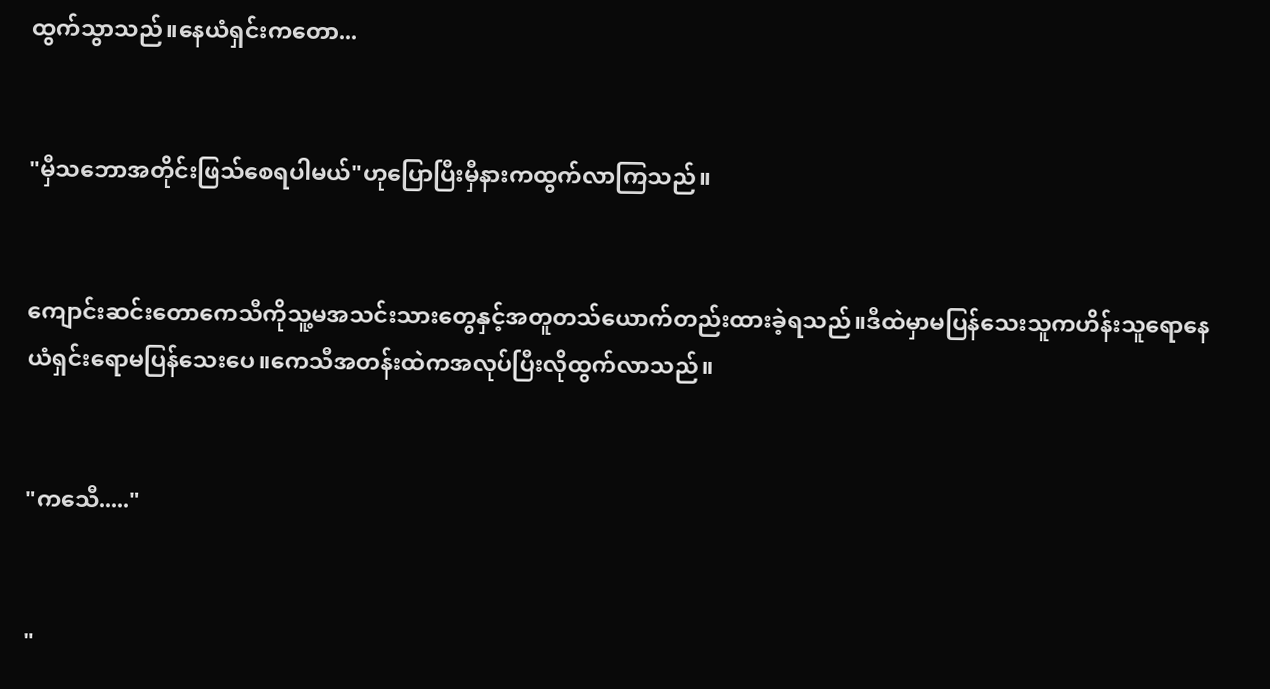ထွက်သွာသည်။နေယံရှင်းကတော...


"မှီသဘောအတိုင်းဖြသ်စေရပါမယ်"ဟုပြောပြီးမှီနားကထွက်လာကြသည်။


ကျောင်းဆင်းတောကေသီကိုသူ့မအသင်းသားတွေနှင့်အတူတသ်ယောက်တည်းထားခဲ့ရသည်။ဒီထဲမှာမပြန်သေးသူကဟိန်းသူရောနေယံရှင်းရောမပြန်သေးပေ။ကေသီအတန်းထဲကအလုပ်ပြီးလိုထွက်လာသည်။


"ကသေီ....."


"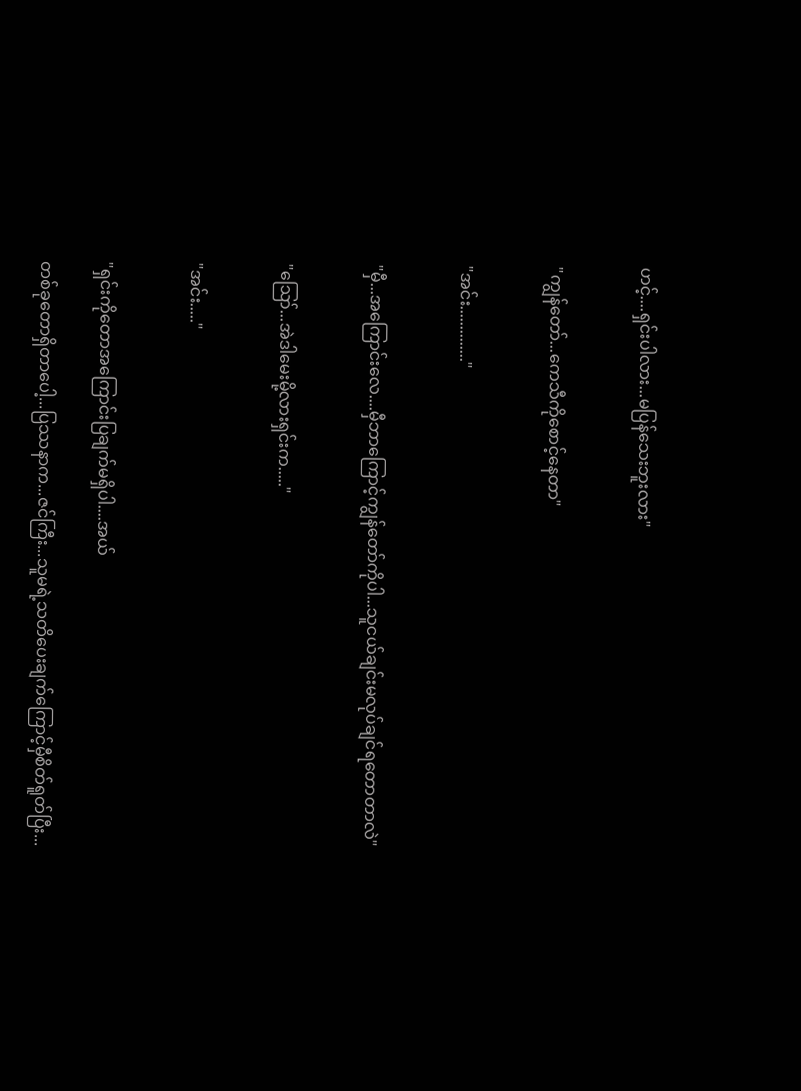ဟင့်....ရှင်းပါလား...မပြန်သေးဘူးလား"


"ကျွန်တော်...ကေသီကိုစောင့်နေတာ"


"အင်း.............."


"မှီ...အကြောင်းလေ....မှီဘာကြောင့်ကျွန်တော်ကိုပါ...သူငယ်ချင်းမလုပ်ချင်ရတောတာလဲ"


"ဪ...အဲဒါမေးမို့လားရှင်းက....."


"အင်း....."


"ရှင်းကိုတောအကြောင်းပြချက်မရှိပါ....အယ်

တစ်ခုတောရှိတာပေါ့...ပြဿနာက...ဇင်ကြီး...သူမရဲ့သတိပေးချက်ကြောင့်မှီစိတ်ရူတ်ပြီး...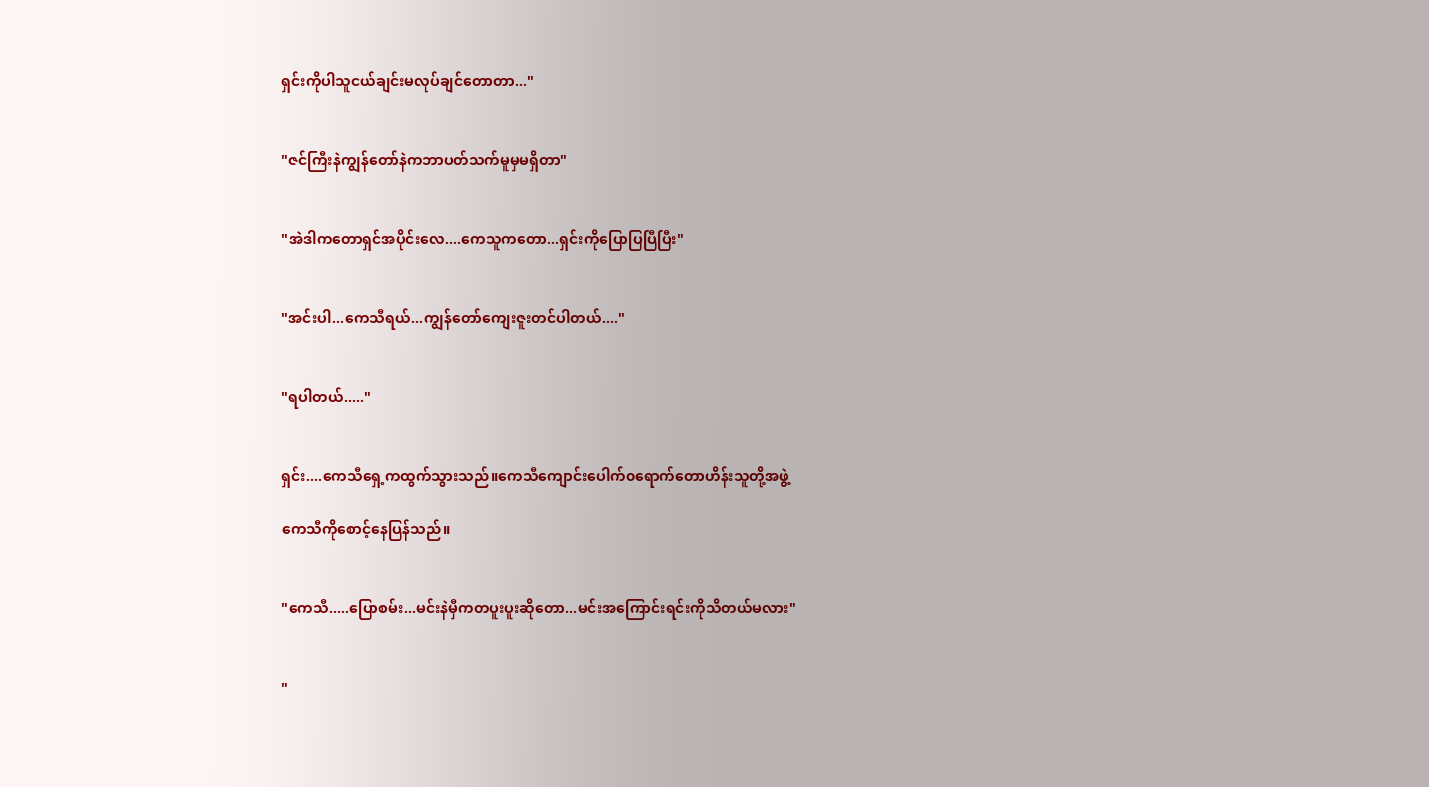ရှင်းကိုပါသူငယ်ချင်းမလုပ်ချင်တောတာ..."


"ဇင်ကြီးနဲကျွန်တော်နဲကဘာပတ်သက်မူမှမရှိတာ"


"အဲဒါကတောရှင်အပိုင်းလေ....ကေသူကတော...ရှင်းကိုပြောပြပြီပြီး"


"အင်းပါ...ကေသီရယ်...ကျွန်တော်ကျေးဇူးတင်ပါတယ်...."


"ရပါတယ်....."


ရှင်း....ကေသီရှေ့ကထွက်သွားသည်။ကေသီကျောင်းပေါက်၀ရောက်တောဟိန်းသူတို့အဖွဲ့

ကေသီကိုစောင့်နေပြန်သည်။


"ကေသီ.....ပြောစမ်း...မင်းနဲမှီကတပူးပူးဆိုတော...မင်းအကြောင်းရင်းကိုသိတယ်မလား"


"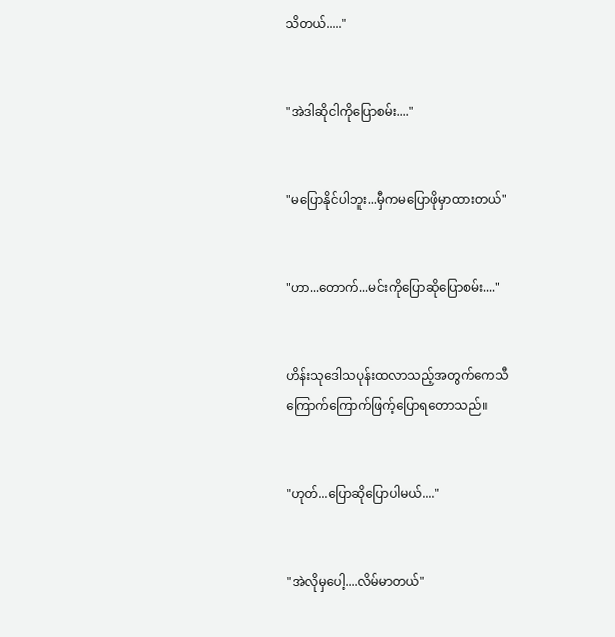သိတယ်....."


"အဲဒါဆိုငါကိုပြောစမ်း...."


"မပြောနိုင်ပါဘူး...မှီကမပြောဖိုမှာထားတယ်"


"ဟာ...တောက်...မင်းကိုပြောဆိုပြောစမ်း...."


ဟိန်းသုဒေါသပုန်းထလာသည့်အတွက်ကေသီကြောက်ကြောက်ဖြက့်ပြောရတောသည်။


"ဟုတ်...ပြောဆိုပြောပါမယ်...."


"အဲလိုမှပေါ့....လိမ်မာတယ်"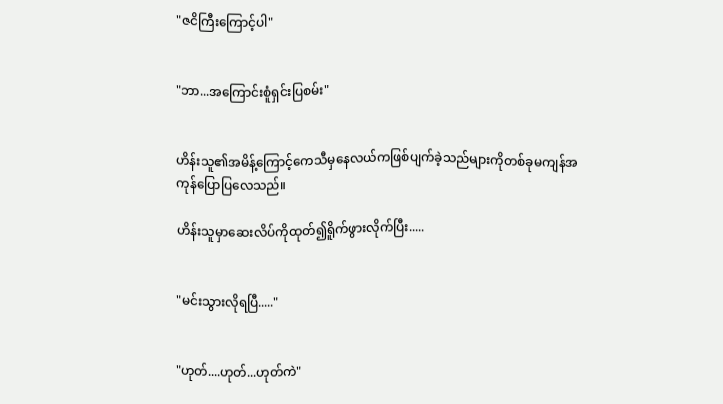"ဇငိကြီးကြောင့်ပါ"


"ဘာ...အကြောင်းစူံရှင်းပြစမ်း"


ဟိန်းသူ၏အမိန့်ကြောင့်ကေသီမှနေလယ်ကဖြစ်ပျက်ခဲ့သည်များကိုတစ်ခုမကျန်အကုန်ပြောပြလေသည်။

ဟိန်းသူမှာဆေးလိပ်ကိုထုတ်၍ရိူက်ဖွားလိုက်ပြီး.....


"မင်းသွားလိုရပြီ....."


"ဟုတ်....ဟုတ်...ဟုတ်ကဲ"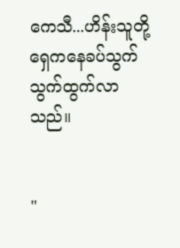ကေသီ...ဟိန်းသူတို့ရှေကနေခပ်သွက်သွက်ထွက်လာသည်။


"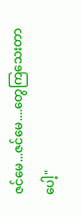ဇင်မေ...ဇင်မေ....တွေကြသေးတာပေါ့"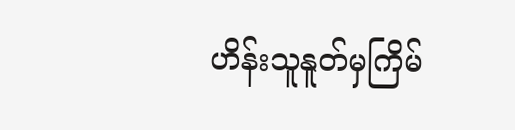ဟိန်းသူနူတ်မှကြိမ်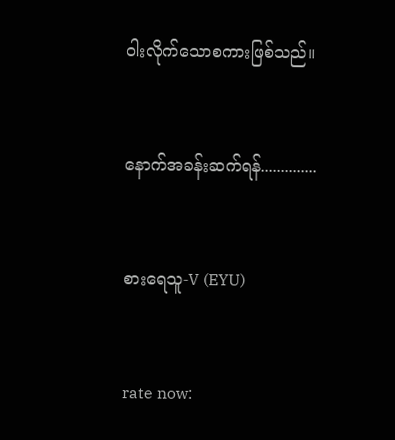ဝါးလိုက်သောစကားဖြစ်သည်။


နောက်အခန်းဆက်ရန်..............


စားရေသူ-V (EYU)


rate now: